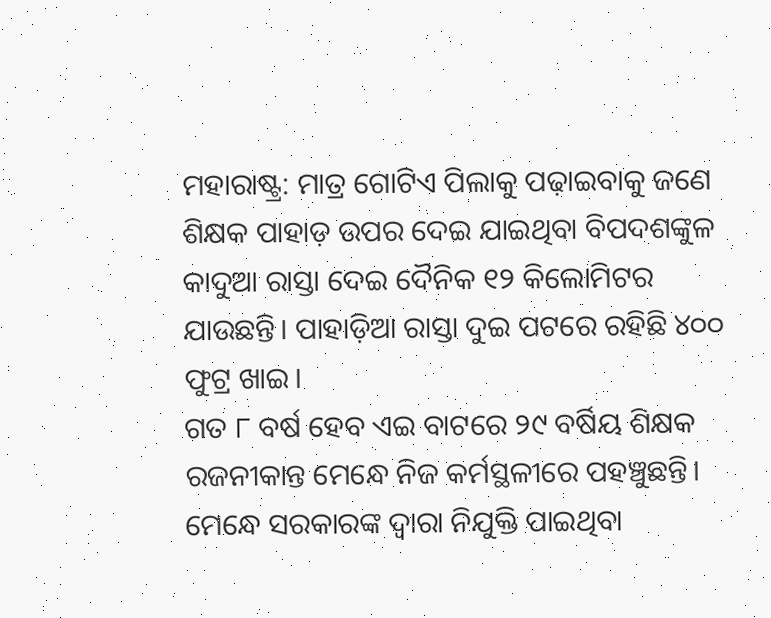ମହାରାଷ୍ଟ୍ର: ମାତ୍ର ଗୋଟିଏ ପିଲାକୁ ପଢ଼ାଇବାକୁ ଜଣେ ଶିକ୍ଷକ ପାହାଡ଼ ଉପର ଦେଇ ଯାଇଥିବା ବିପଦଶଙ୍କୁଳ କାଦୁଆ ରାସ୍ତା ଦେଇ ଦୈନିକ ୧୨ କିଲୋମିଟର ଯାଉଛନ୍ତି। ପାହାଡ଼ିଆ ରାସ୍ତା ଦୁଇ ପଟରେ ରହିଛି ୪୦୦ ଫୁଟ୍ର ଖାଇ।
ଗତ ୮ ବର୍ଷ ହେବ ଏଇ ବାଟରେ ୨୯ ବର୍ଷିୟ ଶିକ୍ଷକ ରଜନୀକାନ୍ତ ମେନ୍ଧେ ନିଜ କର୍ମସ୍ଥଳୀରେ ପହଞ୍ଚୁଛନ୍ତି। ମେନ୍ଧେ ସରକାରଙ୍କ ଦ୍ୱାରା ନିଯୁକ୍ତି ପାଇଥିବା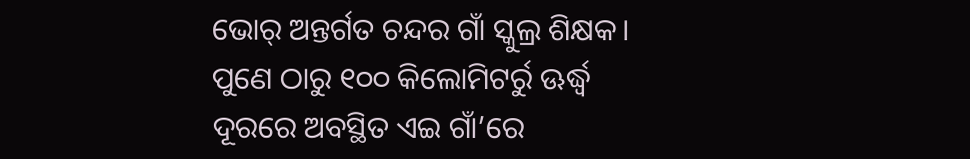ଭୋର୍ ଅନ୍ତର୍ଗତ ଚନ୍ଦର ଗାଁ ସ୍କୁଲ୍ର ଶିକ୍ଷକ।
ପୁଣେ ଠାରୁ ୧୦୦ କିଲୋମିଟର୍ରୁ ଊର୍ଦ୍ଧ୍ୱ ଦୂରରେ ଅବସ୍ଥିତ ଏଇ ଗାଁ’ରେ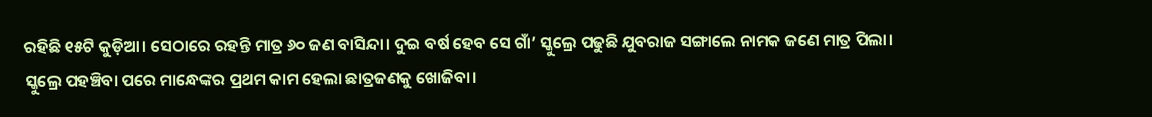ରହିଛି ୧୫ଟି କୁଡ଼ିଆ। ସେଠାରେ ରହନ୍ତି ମାତ୍ର ୬୦ ଜଣ ବାସିନ୍ଦା। ଦୁଇ ବର୍ଷ ହେବ ସେ ଗାଁ’ ସ୍କୁଲ୍ରେ ପଢୁଛି ଯୁବରାଜ ସଙ୍ଗାଲେ ନାମକ ଜଣେ ମାତ୍ର ପିଲା।
ସ୍କୁଲ୍ରେ ପହଞ୍ଚିବା ପରେ ମାନ୍ଧେଙ୍କର ପ୍ରଥମ କାମ ହେଲା ଛାତ୍ରଜଣକୁ ଖୋଜିବା।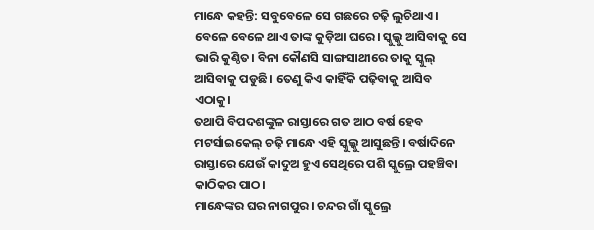ମାନ୍ଧେ କହନ୍ତି: ସବୁବେଳେ ସେ ଗଛରେ ଚଢ଼ି ଲୁଚିଥାଏ। ବେଳେ ବେଳେ ଥାଏ ତାଙ୍କ କୁଡ଼ିଆ ଘରେ। ସ୍କୁଲ୍କୁ ଆସିବାକୁ ସେ ଭାରି କୁଣ୍ଠିତ। ବିନା କୌଣସି ସାଙ୍ଗସାଥୀରେ ତାକୁ ସ୍କୁଲ୍ ଆସିବାକୁ ପଡୁଛି। ତେଣୁ କିଏ କାହିଁକି ପଢ଼ିବାକୁ ଆସିବ ଏଠାକୁ।
ତଥାପି ବିପଦଶଙ୍କୁଳ ରାସ୍ତାରେ ଗତ ଆଠ ବର୍ଷ ହେବ ମଟର୍ସାଇକେଲ୍ ଚଢ଼ି ମାନ୍ଧେ ଏହି ସ୍କୁଲ୍କୁ ଆସୁଛନ୍ତି। ବର୍ଷାଦିନେ ରାସ୍ତାରେ ଯେଉଁ କାଦୁଅ ହୁଏ ସେଥିରେ ପଶି ସ୍କୁଲ୍ରେ ପହଞ୍ଚିବା କାଠିକର ପାଠ।
ମାନ୍ଧେଙ୍କର ଘର ନାଗପୁର। ଚନ୍ଦର ଗାଁ ସ୍କୁଲ୍ରେ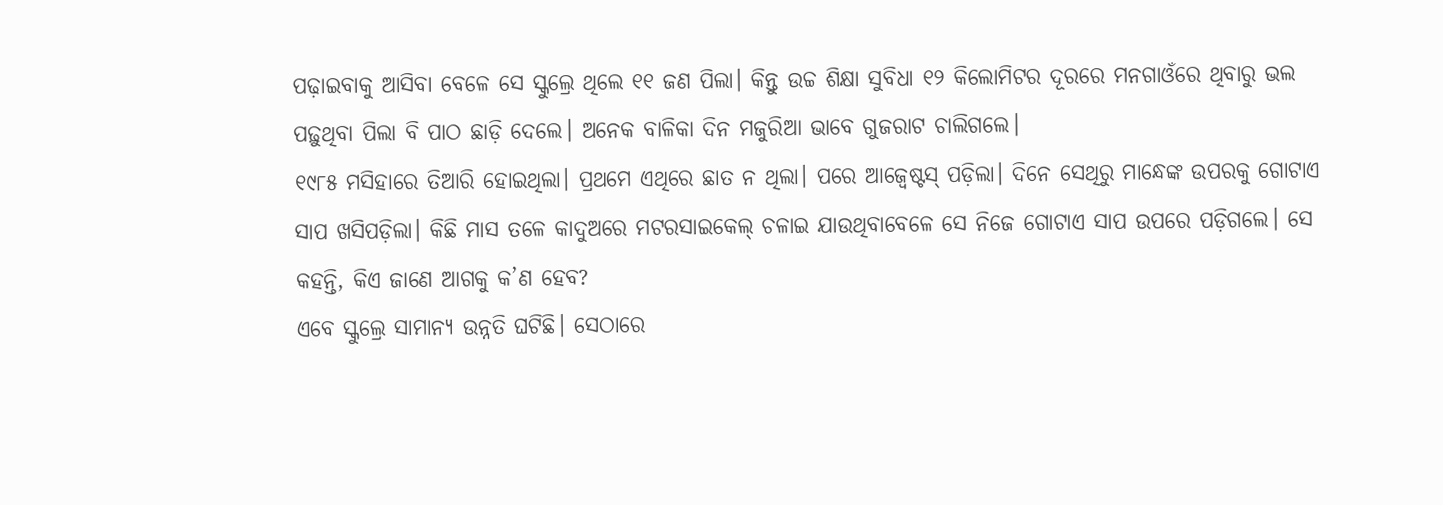ପଢ଼ାଇବାକୁ ଆସିବା ବେଳେ ସେ ସ୍କୁଲ୍ରେ ଥିଲେ ୧୧ ଜଣ ପିଲା। କିନ୍ତୁ ଉଚ୍ଚ ଶିକ୍ଷା ସୁବିଧା ୧୨ କିଲୋମିଟର ଦୂରରେ ମନଗାଓଁରେ ଥିବାରୁ ଭଲ ପଢ଼ୁଥିବା ପିଲା ବି ପାଠ ଛାଡ଼ି ଦେଲେ। ଅନେକ ବାଳିକା ଦିନ ମଜୁରିଆ ଭାବେ ଗୁଜରାଟ ଚାଲିଗଲେ।
୧୯୮୫ ମସିହାରେ ତିଆରି ହୋଇଥିଲା। ପ୍ରଥମେ ଏଥିରେ ଛାତ ନ ଥିଲା। ପରେ ଆଜ୍ବେଷ୍ଟସ୍ ପଡ଼ିଲା। ଦିନେ ସେଥିରୁ ମାନ୍ଧେଙ୍କ ଉପରକୁ ଗୋଟାଏ ସାପ ଖସିପଡ଼ିଲା। କିଛି ମାସ ତଳେ କାଦୁଅରେ ମଟରସାଇକେଲ୍ ଚଳାଇ ଯାଉଥିବାବେଳେ ସେ ନିଜେ ଗୋଟାଏ ସାପ ଉପରେ ପଡ଼ିଗଲେ। ସେ କହନ୍ତି, କିଏ ଜାଣେ ଆଗକୁ କ’ଣ ହେବ?
ଏବେ ସ୍କୁଲ୍ରେ ସାମାନ୍ୟ ଉନ୍ନତି ଘଟିଛି। ସେଠାରେ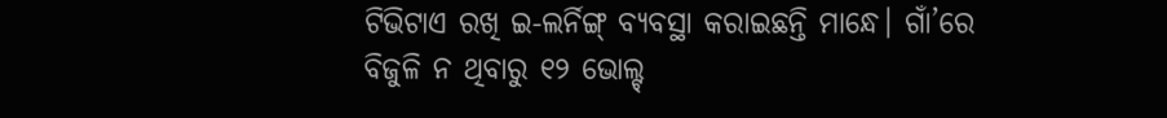ଟିଭିଟାଏ ରଖି ଇ-ଲର୍ନିଙ୍ଗ୍ ବ୍ୟବସ୍ଥା କରାଇଛନ୍ତି ମାନ୍ଧେ। ଗାଁ’ରେ ବିଜୁଳି ନ ଥିବାରୁ ୧୨ ଭୋଲ୍ଟ୍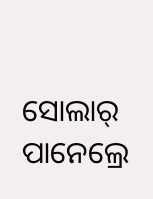ସୋଲାର୍ ପାନେଲ୍ରେ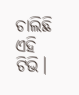ଚାଲିଛି ଏହି ଟିଭି।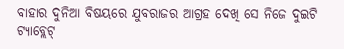ବାହାର ଦୁନିଆ ବିଷୟରେ ଯୁବରାଜର ଆଗ୍ରହ ଦେଖି ସେ ନିଜେ ଦୁଇଟି ଟ୍ୟାବ୍ଲେଟ୍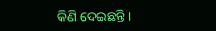କିଣି ଦେଇଛନ୍ତି।